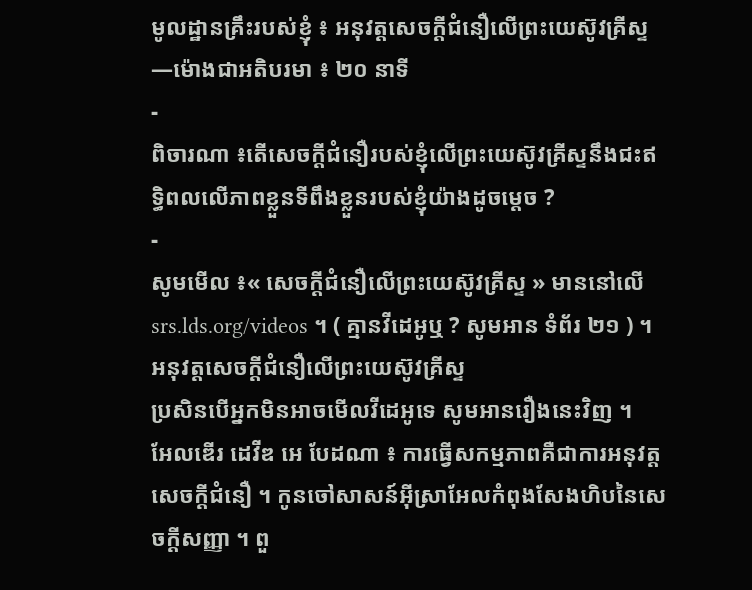មូលដ្ឋានគ្រឹះរបស់ខ្ញុំ ៖ អនុវត្តសេចក្ដីជំនឿលើព្រះយេស៊ូវគ្រីស្ទ—ម៉ោងជាអតិបរមា ៖ ២០ នាទី
-
ពិចារណា ៖តើសេចក្ដីជំនឿរបស់ខ្ញុំលើព្រះយេស៊ូវគ្រីស្ទនឹងជះឥទ្ធិពលលើភាពខ្លួនទីពឹងខ្លួនរបស់ខ្ញុំយ៉ាងដូចម្តេច ?
-
សូមមើល ៖« សេចក្ដីជំនឿលើព្រះយេស៊ូវគ្រីស្ទ » មាននៅលើ srs.lds.org/videos ។ ( គ្មានវីដេអូឬ ? សូមអាន ទំព័រ ២១ ) ។
អនុវត្តសេចក្ដីជំនឿលើព្រះយេស៊ូវគ្រីស្ទ
ប្រសិនបើអ្នកមិនអាចមើលវីដេអូទេ សូមអានរឿងនេះវិញ ។
អែលឌើរ ដេវីឌ អេ បែដណា ៖ ការធ្វើសកម្មភាពគឺជាការអនុវត្តសេចក្ដីជំនឿ ។ កូនចៅសាសន៍អ៊ីស្រាអែលកំពុងសែងហិបនៃសេចក្ដីសញ្ញា ។ ពួ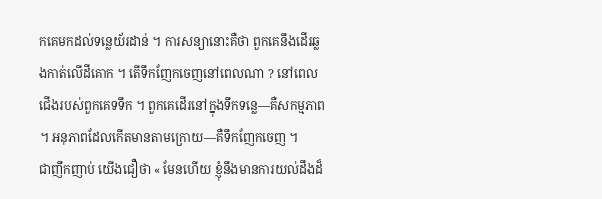កគេមកដល់ទន្លេយ័រដាន់ ។ ការសន្យានោះគឺថា ពួកគេនឹងដើរឆ្លងកាត់លើដីគោក ។ តើទឹកញែកចេញនៅពេលណា ? នៅពេលជើងរបស់ពួកគេទទឹក ។ ពួកគេដើរនៅក្នុងទឹកទន្លេ—គឺសកម្មភាព ។ អនុភាពដែលកើតមានតាមក្រោយ—គឺទឹកញែកចេញ ។
ជាញឹកញាប់ យើងជឿថា « មែនហើយ ខ្ញុំនឹងមានការយល់ដឹងដ៏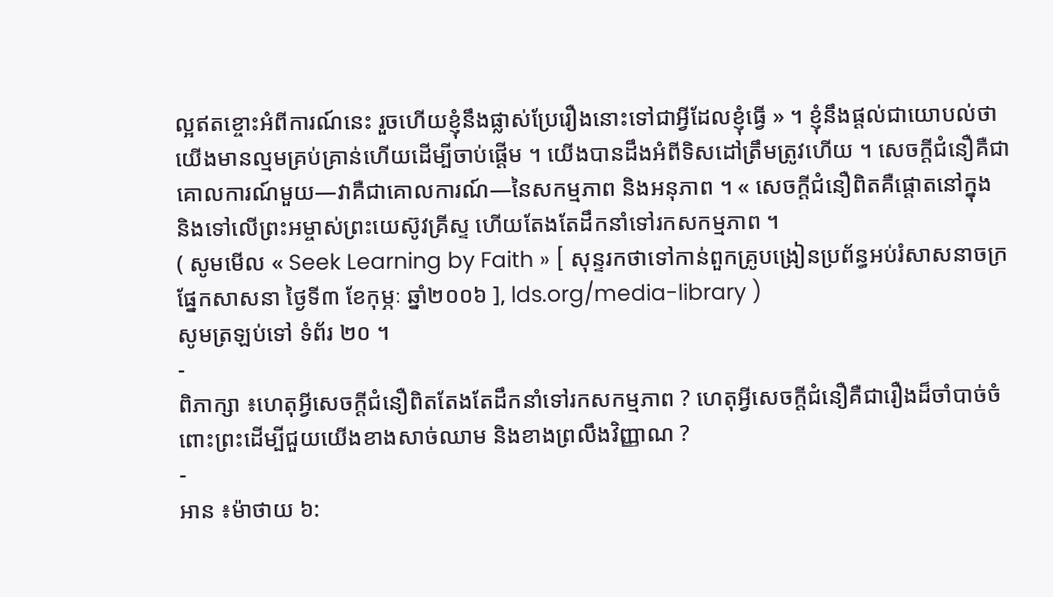ល្អឥតខ្ចោះអំពីការណ៍នេះ រួចហើយខ្ញុំនឹងផ្លាស់ប្រែរឿងនោះទៅជាអ្វីដែលខ្ញុំធ្វើ » ។ ខ្ញុំនឹងផ្ដល់ជាយោបល់ថា យើងមានល្មមគ្រប់គ្រាន់ហើយដើម្បីចាប់ផ្ដើម ។ យើងបានដឹងអំពីទិសដៅត្រឹមត្រូវហើយ ។ សេចក្តីជំនឿគឺជាគោលការណ៍មួយ—វាគឺជាគោលការណ៍—នៃសកម្មភាព និងអនុភាព ។ « សេចក្ដីជំនឿពិតគឺផ្ដោតនៅក្នុង និងទៅលើព្រះអម្ចាស់ព្រះយេស៊ូវគ្រីស្ទ ហើយតែងតែដឹកនាំទៅរកសកម្មភាព ។
( សូមមើល « Seek Learning by Faith » [ សុន្ទរកថាទៅកាន់ពួកគ្រូបង្រៀនប្រព័ន្ធអប់រំសាសនាចក្រផ្នែកសាសនា ថ្ងៃទី៣ ខែកុម្ភៈ ឆ្នាំ២០០៦ ], lds.org/media-library )
សូមត្រឡប់ទៅ ទំព័រ ២០ ។
-
ពិភាក្សា ៖ហេតុអ្វីសេចក្ដីជំនឿពិតតែងតែដឹកនាំទៅរកសកម្មភាព ? ហេតុអ្វីសេចក្ដីជំនឿគឺជារឿងដ៏ចាំបាច់ចំពោះព្រះដើម្បីជួយយើងខាងសាច់ឈាម និងខាងព្រលឹងវិញ្ញាណ ?
-
អាន ៖ម៉ាថាយ ៦: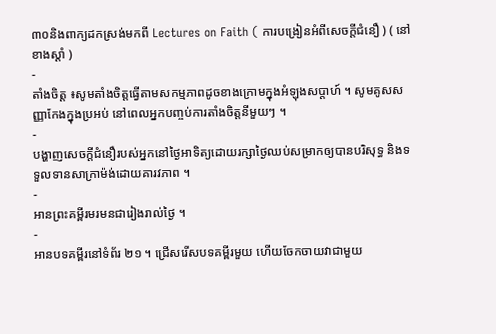៣០និងពាក្យដកស្រង់មកពី Lectures on Faith ( ការបង្រៀនអំពីសេចក្ដីជំនឿ ) ( នៅខាងស្ដាំ )
-
តាំងចិត្ត ៖សូមតាំងចិត្តធ្វើតាមសកម្មភាពដូចខាងក្រោមក្នុងអំឡុងសប្ដាហ៍ ។ សូមគូសសញ្ញាកែងក្នុងប្រអប់ នៅពេលអ្នកបញ្ចប់ការតាំងចិត្តនីមួយៗ ។
-
បង្ហាញសេចក្ដីជំនឿរបស់អ្នកនៅថ្ងៃអាទិត្យដោយរក្សាថ្ងៃឈប់សម្រាកឲ្យបានបរិសុទ្ធ និងទទួលទានសាក្រាម៉ង់ដោយគារវភាព ។
-
អានព្រះគម្ពីរមរមនជារៀងរាល់ថ្ងៃ ។
-
អានបទគម្ពីរនៅទំព័រ ២១ ។ ជ្រើសរើសបទគម្ពីរមួយ ហើយចែកចាយវាជាមួយ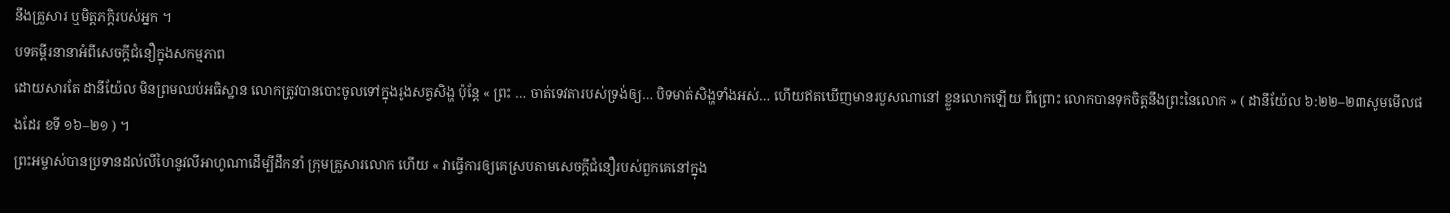នឹងគ្រួសារ ឬមិត្តភក្ដិរបស់អ្នក ។
បទគម្ពីរនានាអំពីសេចក្តីជំនឿក្នុងសកម្មភាព
ដោយសារតែ ដានីយ៉ែល មិនព្រមឈប់អធិស្ឋាន លោកត្រូវបានបោះចូលទៅក្នុងរូងសត្វសិង្ហ ប៉ុន្តែ « ព្រះ … ចាត់ទេវតារបស់ទ្រង់ឲ្យ… បិទមាត់សិង្ហទាំងអស់… ហើយឥតឃើញមានរបួសណានៅ ខ្លួនលោកឡើយ ពីព្រោះ លោកបានទុកចិត្តនឹងព្រះនៃលោក » ( ដានីយ៉ែល ៦:២២–២៣សូមមើលផងដែរ ខទី ១៦–២១ ) ។
ព្រះអម្ចាស់បានប្រទានដល់លីហៃនូវលីអាហូណាដើម្បីដឹកនាំ ក្រុមគ្រួសារលោក ហើយ « វាធ្វើការឲ្យគេស្របតាមសេចក្តីជំនឿរបស់ពួកគេនៅក្នុង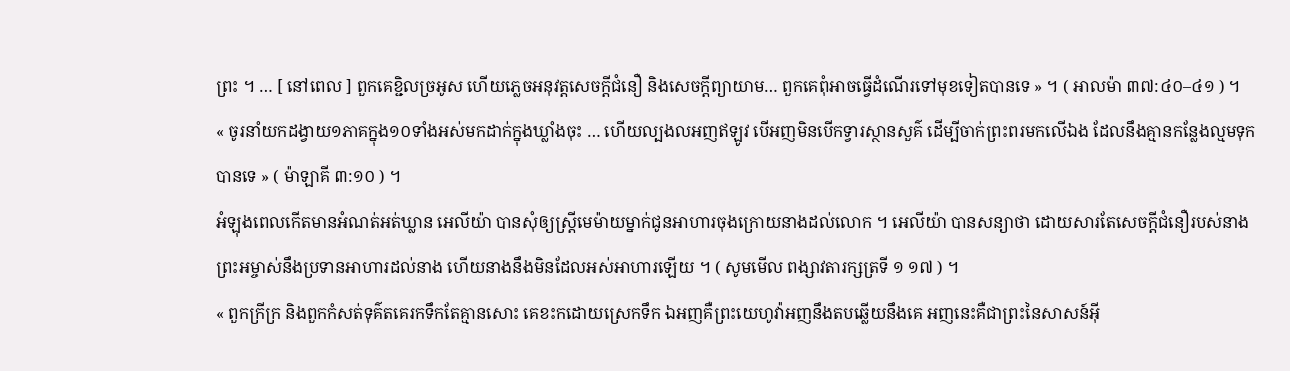ព្រះ ។ … [ នៅពេល ] ពួកគេខ្ជិលច្រអូស ហើយភ្លេចអនុវត្តសេចក្តីជំនឿ និងសេចក្តីព្យាយាម… ពួកគេពុំអាចធ្វើដំណើរទៅមុខទៀតបានទេ » ។ ( អាលម៉ា ៣៧:៤០–៤១ ) ។
« ចូរនាំយកដង្វាយ១ភាគក្នុង១០ទាំងអស់មកដាក់ក្នុងឃ្លាំងចុះ … ហើយល្បងលអញឥឡូវ បើអញមិនបើកទ្វារស្ថានសួគ៌ ដើម្បីចាក់ព្រះពរមកលើឯង ដែលនឹងគ្មានកន្លែងល្មមទុកបានទេ » ( ម៉ាឡាគី ៣:១០ ) ។
អំឡុងពេលកើតមានអំណត់អត់ឃ្លាន អេលីយ៉ា បានសុំឲ្យស្ត្រីមេម៉ាយម្នាក់ជូនអាហារចុងក្រោយនាងដល់លោក ។ អេលីយ៉ា បានសន្យាថា ដោយសារតែសេចក្តីជំនឿរបស់នាង ព្រះអម្ចាស់នឹងប្រទានអាហារដល់នាង ហើយនាងនឹងមិនដែលអស់អាហារឡើយ ។ ( សូមមើល ពង្សាវតារក្សត្រទី ១ ១៧ ) ។
« ពួកក្រីក្រ និងពួកកំសត់ទុគ៌តគេរកទឹកតែគ្មានសោះ គេខះកដោយស្រេកទឹក ឯអញគឺព្រះយេហូវ៉ាអញនឹងតបឆ្លើយនឹងគេ អញនេះគឺជាព្រះនៃសាសន៍អ៊ី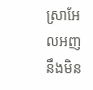ស្រាអែលអញនឹងមិន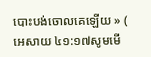បោះបង់ចោលគេឡើយ » ( អេសាយ ៤១:១៧សូមមើ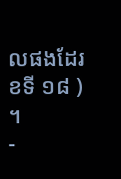លផងដែរ ខទី ១៨ ) ។
-